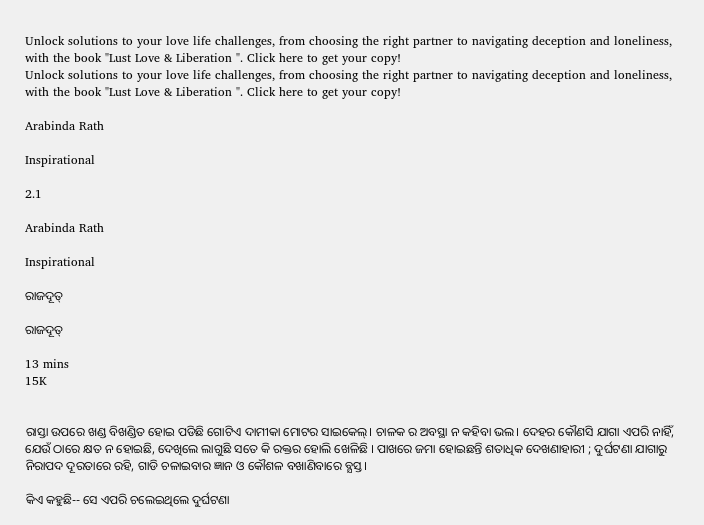Unlock solutions to your love life challenges, from choosing the right partner to navigating deception and loneliness, with the book "Lust Love & Liberation ". Click here to get your copy!
Unlock solutions to your love life challenges, from choosing the right partner to navigating deception and loneliness, with the book "Lust Love & Liberation ". Click here to get your copy!

Arabinda Rath

Inspirational

2.1

Arabinda Rath

Inspirational

ରାଜଦୂତ୍

ରାଜଦୂତ୍

13 mins
15K


ରାସ୍ତା ଉପରେ ଖଣ୍ଡ ବିଖଣ୍ଡିତ ହୋଇ ପଡିଛି ଗୋଟିଏ ଦାମୀକା ମୋଟର ସାଇକେଲ୍। ଚାଳକ ର ଅବସ୍ଥା ନ କହିବା ଭଲ। ଦେହର କୌଣସି ଯାଗା ଏପରି ନାହିଁ, ଯେଉଁ ଠାରେ କ୍ଷତ ନ ହୋଇଛି, ଦେଖିଲେ ଲାଗୁଛି ସତେ କି ରକ୍ତର ହୋଲି ଖେଳିଛି । ପାଖରେ ଜମା ହୋଇଛନ୍ତି ଶତାଧିକ ଦେଖଣାହାରୀ ; ଦୁର୍ଘଟଣା ଯାଗାରୁ ନିରାପଦ ଦୂରତାରେ ରହି, ଗାଡି ଚଳାଇବାର ଜ୍ଞାନ ଓ କୌଶଳ ବଖାଣିବାରେ ବ୍ଯସ୍ତ।

କିଏ କହୁଛି-- ସେ ଏପରି ଚଲେଇଥିଲେ ଦୁର୍ଘଟଣା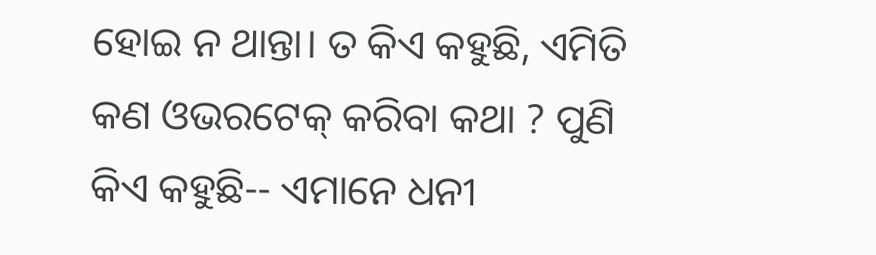ହୋଇ ନ ଥାନ୍ତା। ତ କିଏ କହୁଛି, ଏମିତି କଣ ଓଭରଟେକ୍ କରିବା କଥା ? ପୁଣି କିଏ କହୁଛି-- ଏମାନେ ଧନୀ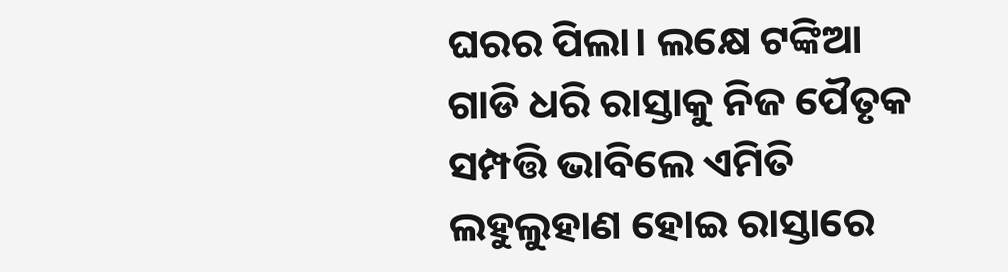ଘରର ପିଲା। ଲକ୍ଷେ ଟଙ୍କିଆ ଗାଡି ଧରି ରାସ୍ତାକୁ ନିଜ ପୈତୃକ ସମ୍ପତ୍ତି ଭାବିଲେ ଏମିତି ଲହୁଲୁହାଣ ହୋଇ ରାସ୍ତାରେ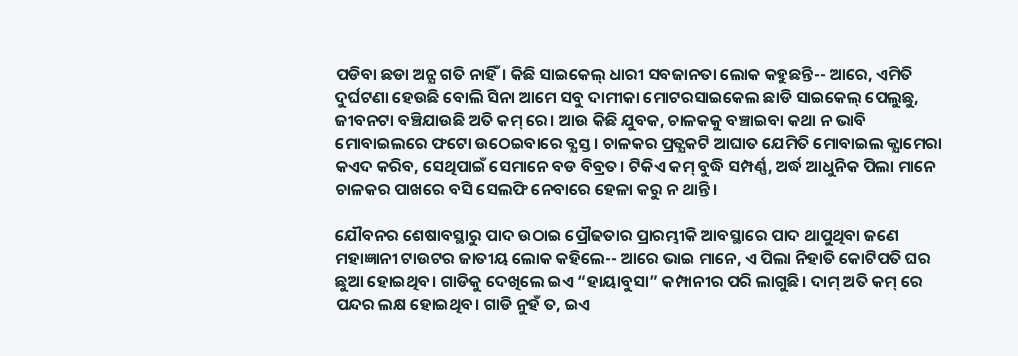ପଡିବା ଛଡା ଅନ୍ଯ ଗତି ନାହିଁ। କିଛି ସାଇକେଲ୍ ଧାରୀ ସବଜାନତା ଲୋକ କହୁଛନ୍ତି-- ଆରେ, ଏମିତି ଦୁର୍ଘଟଣା ହେଉଛି ବୋଲି ସିନା ଆମେ ସବୁ ଦାମୀକା ମୋଟରସାଇକେଲ ଛାଡି ସାଇକେଲ୍ ପେଲୁଛୁ, ଜୀବନଟା ବଞ୍ଚିଯାଉଛି ଅତି କମ୍ ରେ। ଆଉ କିଛି ଯୁବକ, ଚାଳକକୁ ବଞ୍ଚାଇବା କଥା ନ ଭାବି ମୋବାଇଲରେ ଫଟୋ ଉଠେଇବାରେ ବ୍ଯସ୍ତ। ଚାଳକର ପ୍ରତ୍ଯକଟି ଆଘାତ ଯେମିତି ମୋବାଇଲ କ୍ଯାମେରା କଏଦ କରିବ, ସେଥିପାଇଁ ସେମାନେ ବଡ ବିବ୍ରତ। ଟିକିଏ କମ୍ ବୁଦ୍ଧି ସମ୍ପର୍ଣ୍ଣ, ଅର୍ଦ୍ଧ ଆଧୁନିକ ପିଲା ମାନେ ଚାଳକର ପାଖରେ ବସି ସେଲଫି ନେବାରେ ହେଳା କରୁ ନ ଥାନ୍ତି।

ଯୌବନର ଶେଷାବସ୍ଥାରୁ ପାଦ ଉଠାଇ ପ୍ରୌଢତାର ପ୍ରାରମ୍ଭୀକି ଆବସ୍ଥାରେ ପାଦ ଥାପୁଥିବା ଜଣେ ମହାଜ୍ଞାନୀ ଟାଉଟର ଜାତୀୟ ଲୋକ କହିଲେ-- ଆରେ ଭାଇ ମାନେ, ଏ ପିଲା ନିହାତି କୋଟିପତି ଘର ଛୁଆ ହୋଇଥିବ। ଗାଡିକୁ ଦେଖିଲେ ଇଏ “ହାୟାବୁସା” କମ୍ପାନୀର ପରି ଲାଗୁଛି। ଦାମ୍ ଅତି କମ୍ ରେ ପନ୍ଦର ଲକ୍ଷ ହୋଇଥିବ। ଗାଡି ନୁହଁ ତ, ଇଏ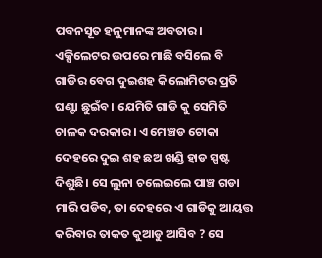ପବନସୂତ ହନୁମାନଙ୍କ ଅବତାର। ଏକ୍ସିଲେଟର ଉପରେ ମାଛି ବସିଲେ ବି ଗାଡିର ବେଗ ଦୁଇଶହ କିଲୋମିଟର ପ୍ରତି ଘଣ୍ଟା ଛୁଇଁବ। ଯେମିତି ଗାଡି କୁ ସେମିତି ଚାଳକ ଦରକାର। ଏ ମେଞ୍ଚଡ ଟୋକା ଦେହରେ ଦୁଇ ଶହ ଛଅ ଖଣ୍ଡି ହାଡ ସ୍ପଷ୍ଟ ଦିଶୁଛି। ସେ ଲୁନା ଚଲେଇଲେ ପାଞ୍ଚ ଗଡା ମାରି ପଡିବ, ତା ଦେହରେ ଏ ଗାଡିକୁ ଆୟତ୍ତ କରିବାର ତାକତ କୁଆଡୁ ଆସିବ ? ସେ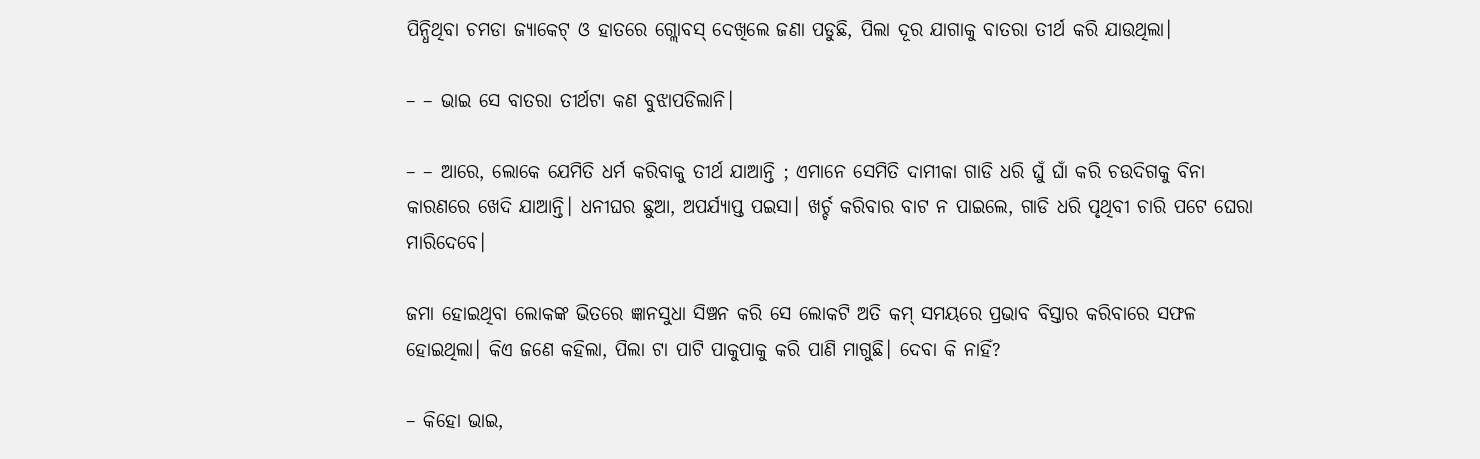ପିନ୍ଧିଥିବା ଚମଡା ଜ୍ଯାକେଟ୍ ଓ ହାତରେ ଗ୍ଲୋବସ୍ ଦେଖିଲେ ଜଣା ପଡୁଛି, ପିଲା ଦୂର ଯାଗାକୁ ବାତରା ତୀର୍ଥ କରି ଯାଉଥିଲା।

– – ଭାଇ ସେ ବାତରା ତୀର୍ଥଟା କଣ ବୁଝାପଡିଲାନି।

– – ଆରେ, ଲୋକେ ଯେମିତି ଧର୍ମ କରିବାକୁ ତୀର୍ଥ ଯାଆନ୍ତି ; ଏମାନେ ସେମିତି ଦାମୀକା ଗାଡି ଧରି ଘୁଁ ଘାଁ କରି ଚଉଦିଗକୁ ବିନା କାରଣରେ ଖେଦି ଯାଆନ୍ତି। ଧନୀଘର ଛୁଆ, ଅପର୍ଯ୍ଯାପ୍ତ ପଇସା। ଖର୍ଚ୍ଚ କରିବାର ବାଟ ନ ପାଇଲେ, ଗାଡି ଧରି ପୃଥିବୀ ଚାରି ପଟେ ଘେରା ମାରିଦେବେ।

ଜମା ହୋଇଥିବା ଲୋକଙ୍କ ଭିତରେ ଜ୍ଞାନସୁଧା ସିଞ୍ଚନ କରି ସେ ଲୋକଟି ଅତି କମ୍ ସମୟରେ ପ୍ରଭାବ ବିସ୍ତାର କରିବାରେ ସଫଳ ହୋଇଥିଲା। କିଏ ଜଣେ କହିଲା, ପିଲା ଟା ପାଟି ପାକୁପାକୁ କରି ପାଣି ମାଗୁଛି। ଦେବା କି ନାହିଁ?

– କିହୋ ଭାଇ,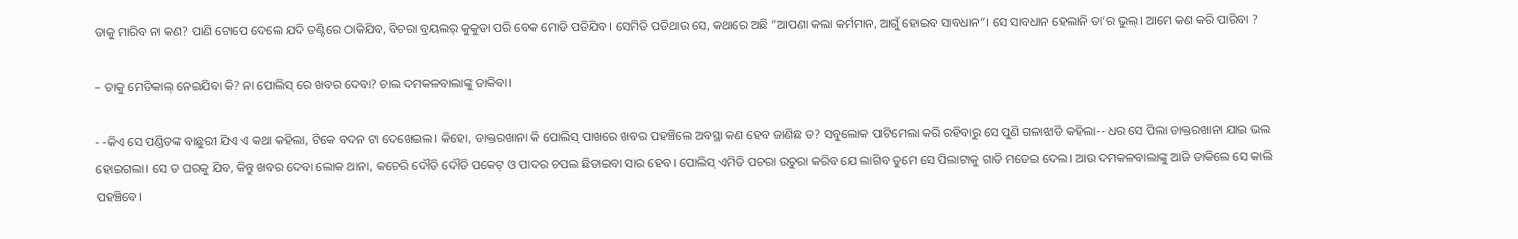ତାକୁ ମାରିବ ନା କଣ? ପାଣି ଟୋପେ ଦେଲେ ଯଦି ତଣ୍ଟିରେ ଠାକିଯିବ, ବିଚରା ବ୍ରୟଲର୍ କୁକୁଡା ପରି ବେକ ମୋଡି ପଡିଯିବ। ସେମିତି ପଡିଥାଉ ସେ, କଥାରେ ଅଛି “ଆପଣା କଲା କର୍ମମାନ, ଆଗୁଁ ହୋଇବ ସାବଧାନ”। ସେ ସାବଧାନ ହେଲାନି ତା’ର ଭୁଲ୍। ଆମେ କଣ କରି ପାରିବା ?

– ତାକୁ ମେଡିକାଲ୍ ନେଇଯିବା କି? ନା ପୋଲିସ୍ ରେ ଖବର ଦେବା? ଚାଲ ଦମକଳବାଲାଙ୍କୁ ଡାକିବା।

- -କିଏ ସେ ପଣ୍ଡିତଙ୍କ ବାଛୁରୀ ଯିଏ ଏ କଥା କହିଲା, ଟିକେ ବଦନ ଟା ଦେଖେଇଲ। କିହୋ, ଡାକ୍ତରଖାନା କି ପୋଲିସ୍ ପାଖରେ ଖବର ପହଞ୍ଚିଲେ ଅବସ୍ଥା କଣ ହେବ ଜାଣିଛ ତ? ସବୁଲୋକ ପାଟିମେଲା କରି ରହିବାରୁ ସେ ପୁଣି ଗଳାଝାଡି କହିଲା-- ଧର ସେ ପିଲା ଡାକ୍ତରଖାନା ଯାଇ ଭଲ ହୋଇଗଲା। ସେ ତ ଘରକୁ ଯିବ, କିନ୍ତୁ ଖବର ଦେବା ଲୋକ ଥାନା, କଚେରି ଦୌଡି ଦୌଡି ପକେଟ୍ ଓ ପାଦର ଚପଲ ଛିଡାଇବା ସାର ହେବ। ପୋଲିସ୍ ଏମିତି ପଚରା ଉଚୁରା କରିବ ଯେ ଲାଗିବ ତୁମେ ସେ ପିଲାଟାକୁ ଗାଡି ମଡେଇ ଦେଲ। ଆଉ ଦମକଳବାଲାଙ୍କୁ ଆଜି ଡାକିଲେ ସେ କାଲି ପହଞ୍ଚିବେ।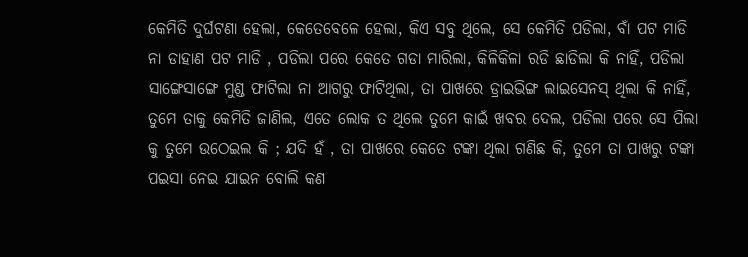କେମିତି ଦୁର୍ଘଟଣା ହେଲା, କେତେବେଳେ ହେଲା, କିଏ ସବୁ ଥିଲେ, ସେ କେମିତି ପଡିଲା, ବାଁ ପଟ ମାଡି ନା ଡାହାଣ ପଟ ମାଡି , ପଡିଲା ପରେ କେତେ ଗଡା ମାରିଲା, କିଳିକିଳା ରଡି ଛାଡିଲା କି ନାହିଁ, ପଡିଲା ସାଙ୍ଗେସାଙ୍ଗେ ମୁଣ୍ଡ ଫାଟିଲା ନା ଆଗରୁ ଫାଟିଥିଲା, ତା ପାଖରେ ଡ୍ରାଇଭିଙ୍ଗ ଲାଇସେନସ୍ ଥିଲା କି ନାହିଁ, ତୁମେ ତାକୁ କେମିତି ଜାଣିଲ, ଏତେ ଲୋକ ତ ଥିଲେ ତୁମେ କାଇଁ ଖବର ଦେଲ, ପଡିଲା ପରେ ସେ ପିଲା କୁ ତୁମେ ଉଠେଇଲ କି ; ଯଦି ହଁ , ତା ପାଖରେ କେତେ ଟଙ୍କା ଥିଲା ଗଣିଛ କି, ତୁମେ ତା ପାଖରୁ ଟଙ୍କା ପଇସା ନେଇ ଯାଇନ ବୋଲି କଣ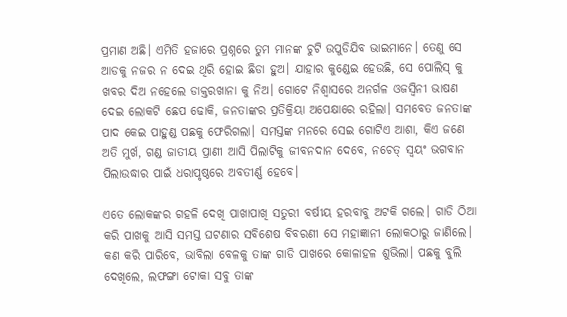ପ୍ରମାଣ ଅଛି। ଏମିତି ହଜାରେ ପ୍ରଶ୍ନରେ ତୁମ ମାନଙ୍କ ଚୁଟି ଉପୁଡିଯିବ ଭାଇମାନେ। ତେଣୁ ସେ ଆଡକୁ ନଜର ନ ଦେଇ ଥିରି ହୋଇ ଛିଡା ହୁଅ। ଯାହାର କୁଣ୍ଡେଇ ହେଉଛି, ସେ ପୋଲିସ୍ କୁ ଖବର ଦିଅ ନହେଲେ ଡାକ୍ତରଖାନା କୁ ନିଅ। ଗୋଟେ ନିଶ୍ବାସରେ ଅନର୍ଗଳ ଓଜସ୍ବିନୀ ଭାଷଣ ଦେଇ ଲୋକଟି ଛେପ ଢୋକି, ଜନତାଙ୍କର ପ୍ରତିକ୍ରିୟା ଅପେକ୍ଷାରେ ରହିଲା। ସମବେତ ଜନତାଙ୍କ ପାଦ କେଇ ପାହୁଣ୍ଡ ପଛକୁ ଫେରିଗଲା। ସମସ୍ତଙ୍କ ମନରେ ସେଇ ଗୋଟିଏ ଆଶା, କିଏ ଜଣେ ଅତି ମୁର୍ଖ, ଗଣ୍ଡ ଜାତୀୟ ପ୍ରାଣୀ ଆସି ପିଲାଟିକୁ ଜୀବନଦାନ ଦେବେ, ନଚେତ୍ ସ୍ବୟଂ ଭଗବାନ ପିଲାଉଦ୍ଧାର ପାଇଁ ଧରାପୃଷ୍ଠରେ ଅବତୀର୍ଣ୍ଣ ହେବେ।

ଏତେ ଲୋକଙ୍କର ଗହଳି ଦେଖି ପାଖାପାଖି ସତୁରୀ ବର୍ଷୀୟ ହରବାବୁ ଅଟକି ଗଲେ। ଗାଡି ଠିଆ କରି ପାଖକୁ ଆସି ସମସ୍ତ ଘଟଣାର ସବିଶେଷ ବିବରଣୀ ସେ ମହାଜ୍ଞାନୀ ଲୋକଠାରୁ ଜାଣିଲେ। କଣ କରି ପାରିବେ, ଭାବିଲା ବେଳକୁ ତାଙ୍କ ଗାଡି ପାଖରେ କୋଳାହଳ ଶୁଭିଲା। ପଛକୁ ବୁଲି ଦେଖିଲେ, ଲଫଙ୍ଗା ଟୋକା ସବୁ ତାଙ୍କ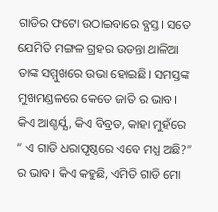ଗାଡିର ଫଟୋ ଉଠାଇବାରେ ବ୍ଯସ୍ତ। ସତେ ଯେମିତି ମଙ୍ଗଳ ଗ୍ରହର ଉଡନ୍ତା ଥାଳିଆ ତାଙ୍କ ସମ୍ମୁଖରେ ଉଭା ହୋଇଛି। ସମସ୍ତଙ୍କ ମୁଖମଣ୍ଡଳରେ କେତେ ଜାତି ର ଭାବ। କିଏ ଆଶ୍ଚର୍ଯ୍ଯ, କିଏ ବିବ୍ରତ, କାହା ମୁହଁରେ “ ଏ ଗାଡି ଧରାପୃଷ୍ଠରେ ଏବେ ମଧ୍ଯ ଅଛି?” ର ଭାବ। କିଏ କହୁଛି, ଏମିତି ଗାଡି ମୋ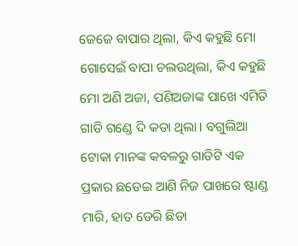ଜେଜେ ବାପାର ଥିଲା, କିଏ କହୁଛି ମୋ ଗୋସେଇଁ ବାପା ଚଲଉଥିଲା, କିଏ କହୁଛି ମୋ ଅଣି ଅଜା, ପଣିଅଜାଙ୍କ ପାଖେ ଏମିତି ଗାଡି ଗଣ୍ଡେ ଦି କଡା ଥିଲା। ବଗୁଲିଆ ଟୋକା ମାନଙ୍କ କବଳରୁ ଗାଡିଟି ଏକ ପ୍ରକାର ଛଡେଇ ଆଣି ନିଜ ପାଖରେ ଷ୍ଟାଣ୍ଡ ମାରି, ହାତ ଡେରି ଛିଡା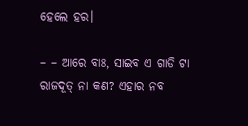ହେଲେ ହର।

– – ଆରେ ବାଃ, ସାଇବ ଏ ଗାଡି ଟା ରାଜଦୂତ୍ ନା କଣ? ଏହାର ନବ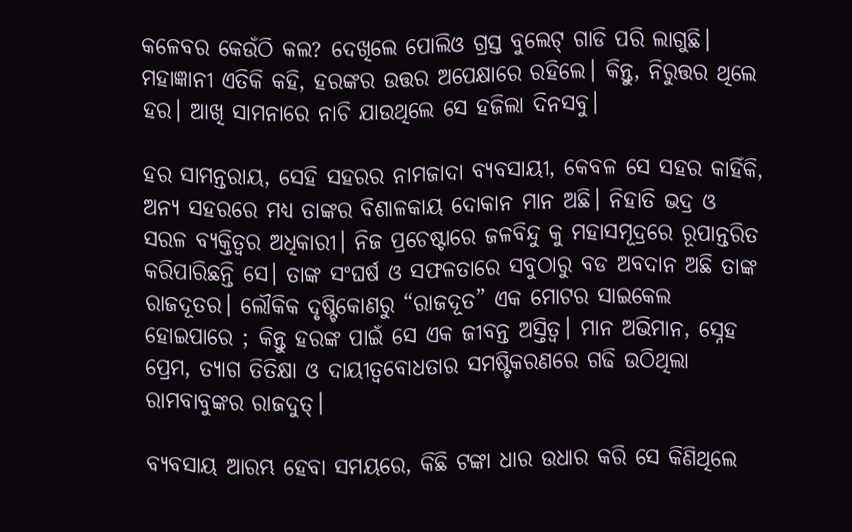କଳେବର କେଉଁଠି କଲ? ଦେଖିଲେ ପୋଲିଓ ଗ୍ରସ୍ତ ବୁଲେଟ୍ ଗାଡି ପରି ଲାଗୁଛି। ମହାଜ୍ଞାନୀ ଏତିକି କହି, ହରଙ୍କର ଉତ୍ତର ଅପେକ୍ଷାରେ ରହିଲେ। କିନ୍ତୁ, ନିରୁତ୍ତର ଥିଲେ ହର। ଆଖି ସାମନାରେ ନାଚି ଯାଉଥିଲେ ସେ ହଜିଲା ଦିନସବୁ।

ହର ସାମନ୍ତରାୟ, ସେହି ସହରର ନାମଜାଦା ବ୍ଯବସାୟୀ, କେବଳ ସେ ସହର କାହିଁକି, ଅନ୍ଯ ସହରରେ ମଧ୍ଯ ତାଙ୍କର ବିଶାଳକାୟ ଦୋକାନ ମାନ ଅଛି। ନିହାତି ଭଦ୍ର ଓ ସରଳ ବ୍ଯକ୍ତିତ୍ବର ଅଧିକାରୀ। ନିଜ ପ୍ରଚେଷ୍ଟାରେ ଜଳବିନ୍ଦୁ କୁ ମହାସମୂଦ୍ରରେ ରୂପାନ୍ତରିତ କରିପାରିଛନ୍ତି ସେ। ତାଙ୍କ ସଂଘର୍ଷ ଓ ସଫଳତାରେ ସବୁଠାରୁ ବଡ ଅବଦାନ ଅଛି ତାଙ୍କ ରାଜଦୂତର। ଲୌକିକ ଦୃଷ୍ଟିକୋଣରୁ “ରାଜଦୂତ” ଏକ ମୋଟର ସାଇକେଲ ହୋଇପାରେ ; କିନ୍ତୁ ହରଙ୍କ ପାଇଁ ସେ ଏକ ଜୀବନ୍ତ ଅସ୍ତିତ୍ବ। ମାନ ଅଭିମାନ, ସ୍ନେହ ପ୍ରେମ, ତ୍ଯାଗ ତିତିକ୍ଷା ଓ ଦାୟୀତ୍ବବୋଧତାର ସମଷ୍ଟିକରଣରେ ଗଢି ଉଠିଥିଲା ରାମବାବୁଙ୍କର ରାଜଦୁତ୍।

ବ୍ଯବସାୟ ଆରମ୍ଭ ହେବା ସମୟରେ, କିଛି ଟଙ୍କା ଧାର ଉଧାର କରି ସେ କିଣିଥିଲେ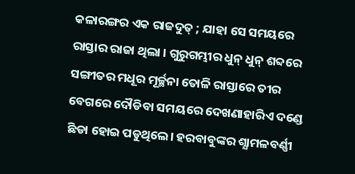କଳାରଙ୍ଗର ଏକ ରାଜଦୁତ୍ ; ଯାହା ସେ ସମୟରେ ରାସ୍ତାର ରାଜା ଥିଲା । ଗୁରୁଗମ୍ଭୀର ଧୁନ୍ ଧୁନ୍ ଶବ୍ଦରେ ସଙ୍ଗୀତର ମଧୂର ମୂର୍ଚ୍ଛନା ତୋଳି ରାସ୍ତାରେ ତୀର ବେଗରେ ଦୌଡିବା ସମୟରେ ଦେଖଣାହାରିଏ ଦଣ୍ଡେ ଛିଡା ହୋଇ ପଡୁଥିଲେ। ହରବାବୁଙ୍କର ଶ୍ଯାମଳବର୍ଣ୍ଣୀ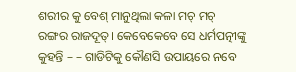ଶରୀର କୁ ବେଶ୍ ମାନୁଥିଲା କଳା ମଚ୍ ମଚ୍ ରଙ୍ଗର ରାଜଦୂତ୍। କେବେକେବେ ସେ ଧର୍ମପତ୍ନୀଙ୍କୁ କୁହନ୍ତି – – ଗାଡିଟିକୁ କୌଣସି ଉପାୟରେ ନବେ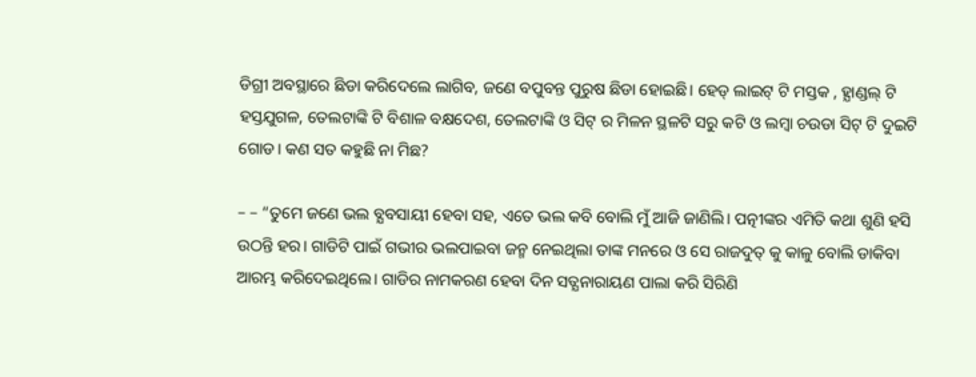ଡିଗ୍ରୀ ଅବସ୍ଥାରେ ଛିଡା କରିଦେଲେ ଲାଗିବ, ଜଣେ ବପୁବନ୍ତ ପୁରୁଷ ଛିଡା ହୋଇଛି। ହେଡ୍ ଲାଇଟ୍ ଟି ମସ୍ତକ , ହ୍ଯାଣ୍ଡଲ୍ ଟି ହସ୍ତଯୁଗଳ, ତେଲଟାଙ୍କି ଟି ବିଶାଳ ବକ୍ଷଦେଶ, ତେଲଟାଙ୍କି ଓ ସିଟ୍ ର ମିଳନ ସ୍ଥଳଟି ସରୁ କଟି ଓ ଲମ୍ବା ଚଉଡା ସିଟ୍ ଟି ଦୁଇଟି ଗୋଡ। କଣ ସତ କହୁଛି ନା ମିଛ?

– – “ତୁମେ ଜଣେ ଭଲ ବ୍ଯବସାୟୀ ହେବା ସହ, ଏତେ ଭଲ କବି ବୋଲି ମୁଁ ଆଜି ଜାଣିଲି। ପତ୍ନୀଙ୍କର ଏମିତି କଥା ଶୁଣି ହସି ଉଠନ୍ତି ହର। ଗାଡିଟି ପାଇଁ ଗଭୀର ଭଲପାଇବା ଜନ୍ମ ନେଇଥିଲା ତାଙ୍କ ମନରେ ଓ ସେ ରାଜଦୁତ୍ କୁ କାଳୁ ବୋଲି ଡାକିବା ଆରମ୍ଭ କରିଦେଇଥିଲେ। ଗାଡିର ନାମକରଣ ହେବା ଦିନ ସତ୍ଯନାରାୟଣ ପାଲା କରି ସିରିଣି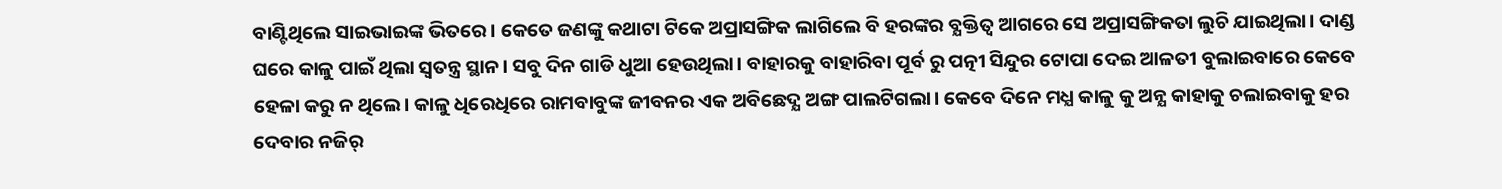ବାଣ୍ଟିଥିଲେ ସାଇଭାଇଙ୍କ ଭିତରେ। କେତେ ଜଣଙ୍କୁ କଥାଟା ଟିକେ ଅପ୍ରାସଙ୍ଗିକ ଲାଗିଲେ ବି ହରଙ୍କର ବ୍ଯକ୍ତିତ୍ବ ଆଗରେ ସେ ଅପ୍ରାସଙ୍ଗିକତା ଲୁଚି ଯାଇଥିଲା। ଦାଣ୍ଡ ଘରେ କାଳୁ ପାଇଁ ଥିଲା ସ୍ବତନ୍ତ୍ର ସ୍ଥାନ। ସବୁ ଦିନ ଗାଡି ଧୁଆ ହେଉଥିଲା। ବାହାରକୁ ବାହାରିବା ପୂର୍ବ ରୁ ପତ୍ନୀ ସିନ୍ଦୁର ଟୋପା ଦେଇ ଆଳତୀ ବୁଲାଇବାରେ କେବେ ହେଳା କରୁ ନ ଥିଲେ। କାଳୁ ଧିରେଧିରେ ରାମବାବୁଙ୍କ ଜୀବନର ଏକ ଅବିଛେଦ୍ଯ ଅଙ୍ଗ ପାଲଟିଗଲା। କେବେ ଦିନେ ମଧ୍ଯ କାଳୁ କୁ ଅନ୍ଯ କାହାକୁ ଚଲାଇବାକୁ ହର ଦେବାର ନଜିର୍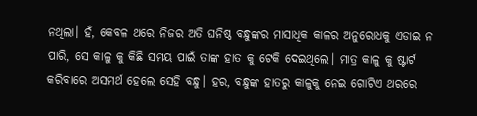ନଥିଲା। ହଁ, କେବଳ ଥରେ ନିଜର ଅତି ଘନିଷ୍ଠ ବନ୍ଧୁଙ୍କର ମାସାଧିକ କାଳର ଅନୁରୋଧକୁ ଏଡାଇ ନ ପାରି, ସେ କାଳୁ କୁ କିଛି ସମୟ ପାଇଁ ତାଙ୍କ ହାତ କୁ ଟେକି ଦେଇଥିଲେ। ମାତ୍ର କାଳୁ କୁ ଷ୍ଟାର୍ଟ କରିବାରେ ଅସମର୍ଥ ହେଲେ ସେହି ବନ୍ଧୁ। ହର, ବନ୍ଧୁଙ୍କ ହାତରୁ କାଳୁକୁ ନେଇ ଗୋଟିଏ ଥରରେ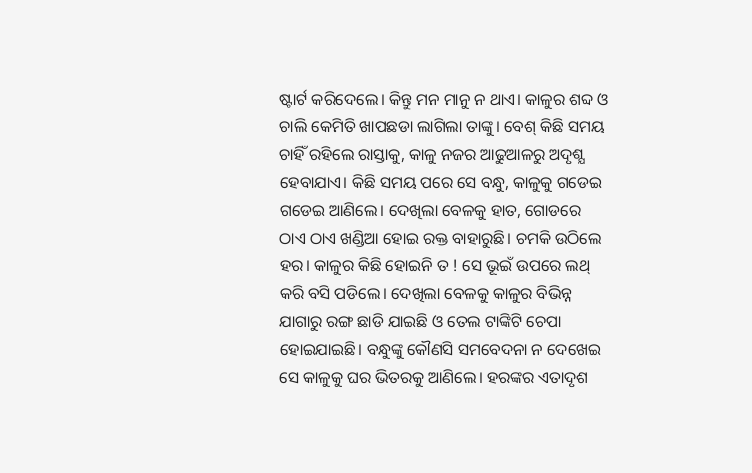ଷ୍ଟାର୍ଟ କରିଦେଲେ। କିନ୍ତୁ ମନ ମାନୁ ନ ଥାଏ। କାଳୁର ଶବ୍ଦ ଓ ଚାଲି କେମିତି ଖାପଛଡା ଲାଗିଲା ତାଙ୍କୁ। ବେଶ୍ କିଛି ସମୟ ଚାହିଁ ରହିଲେ ରାସ୍ତାକୁ, କାଳୁ ନଜର ଆଢୁଆଳରୁ ଅଦୃଶ୍ଯ ହେବାଯାଏ। କିଛି ସମୟ ପରେ ସେ ବନ୍ଧୁ, କାଳୁକୁ ଗଡେଇ ଗଡେଇ ଆଣିଲେ। ଦେଖିଲା ବେଳକୁ ହାତ, ଗୋଡରେ ଠାଏ ଠାଏ ଖଣ୍ଡିଆ ହୋଇ ରକ୍ତ ବାହାରୁଛି। ଚମକି ଉଠିଲେ ହର। କାଳୁର କିଛି ହୋଇନି ତ ! ସେ ଭୂଇଁ ଉପରେ ଲଥ୍ କରି ବସି ପଡିଲେ। ଦେଖିଲା ବେଳକୁ କାଳୁର ବିଭିନ୍ନ ଯାଗାରୁ ରଙ୍ଗ ଛାଡି ଯାଇଛି ଓ ତେଲ ଟାଙ୍କିଟି ଚେପା ହୋଇଯାଇଛି। ବନ୍ଧୁଙ୍କୁ କୌଣସି ସମବେଦନା ନ ଦେଖେଇ ସେ କାଳୁକୁ ଘର ଭିତରକୁ ଆଣିଲେ। ହରଙ୍କର ଏତାଦୃଶ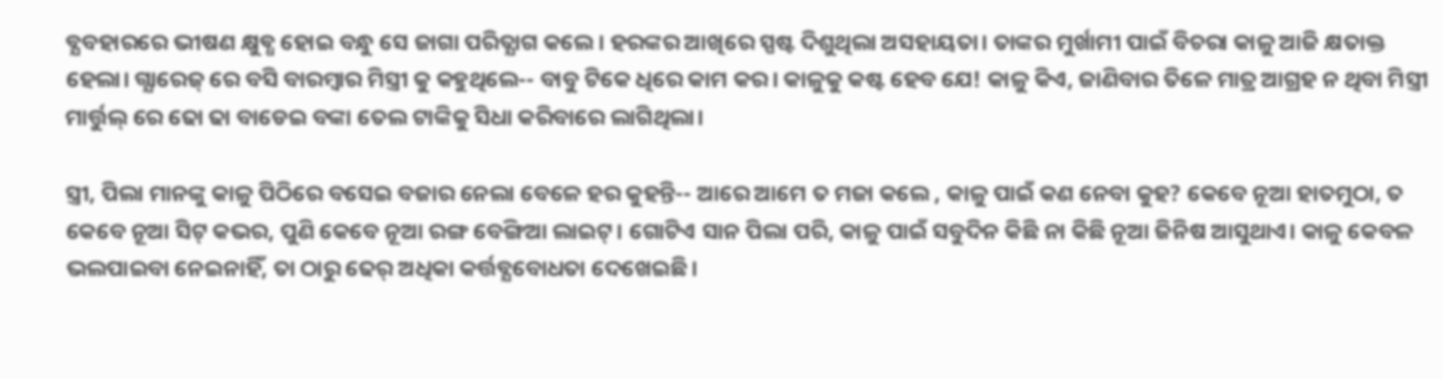ବ୍ଯବହାରରେ ଭୀଷଣ କ୍ଷୁବ୍ଧ ହୋଇ ବନ୍ଧୁ ସେ ଜାଗା ପରିତ୍ଯାଗ କଲେ। ହରଙ୍କର ଆଖିରେ ସ୍ପଷ୍ଟ ଦିଶୁଥିଲା ଅସହାୟତା। ତାଙ୍କର ମୁର୍ଖାମୀ ପାଇଁ ବିଚରା କାଳୁ ଆଜି କ୍ଷତାକ୍ତ ହେଲା। ଗ୍ଯାରେଜ୍ ରେ ବସି ବାରମ୍ବାର ମିସ୍ତ୍ରୀ କୁ କହୁଥିଲେ-- ବାବୁ ଟିକେ ଧିରେ କାମ କର। କାଳୁକୁ କଷ୍ଟ ହେବ ଯେ! କାଳୁ କିଏ, ଜାଣିବାର ତିଳେ ମାତ୍ର ଆଗ୍ରହ ନ ଥିବା ମିସ୍ତ୍ରୀ ମାର୍ତ୍ତୁଲ୍ ରେ ଢୋ ଢା ବାଡେଇ ବଙ୍କା ତେଲ ଟାଙ୍କିକୁ ସିଧା କରିବାରେ ଲାଗିଥିଲା।

ସ୍ତ୍ରୀ, ପିଲା ମାନଙ୍କୁ କାଳୁ ପିଠିରେ ବସେଇ ବଜାର ନେଲା ବେଳେ ହର କୁହନ୍ତି-- ଆରେ ଆମେ ତ ମଜା କଲେ , କାଳୁ ପାଇଁ କଣ ନେବା କୁହ? କେବେ ନୂଆ ହାତମୁଠା, ତ କେବେ ନୂଆ ସିଟ୍ କଭର, ପୁଣି କେବେ ନୂଆ ରଙ୍ଗ ବେଙ୍ଗିଆ ଲାଇଟ୍। ଗୋଟିଏ ସାନ ପିଲା ପରି, କାଳୁ ପାଇଁ ସବୁଦିନ କିଛି ନା କିଛି ନୂଆ ଜିନିଷ ଆସୁଥାଏ। କାଳୁ କେବଳ ଭଲପାଇବା ନେଇନାହିଁ, ତା ଠାରୁ ଢେର୍ ଅଧିକା କର୍ତ୍ତବ୍ଯବୋଧତା ଦେଖେଇଛି।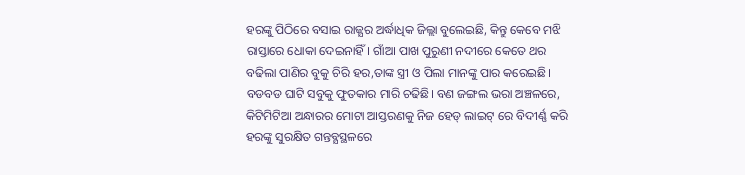ହରଙ୍କୁ ପିଠିରେ ବସାଇ ରାଜ୍ଯର ଅର୍ଦ୍ଧାଧିକ ଜିଲ୍ଲା ବୁଲେଇଛି, କିନ୍ତୁ କେବେ ମଝି ରାସ୍ତାରେ ଧୋକା ଦେଇନାହିଁ। ଗାଁଆ ପାଖ ପୁରୁଣୀ ନଦୀରେ କେତେ ଥର ବଢିଲା ପାଣିର ବୁକୁ ଚିରି ହର,ତାଙ୍କ ସ୍ତ୍ରୀ ଓ ପିଲା ମାନଙ୍କୁ ପାର କରେଇଛି। ବଡବଡ ଘାଟି ସବୁକୁ ଫୁତକାର ମାରି ଚଢିଛି। ବଣ ଜଙ୍ଗଲ ଭରା ଅଞ୍ଚଳରେ, କିଟିମିଟିଆ ଅନ୍ଧାରର ମୋଟା ଆସ୍ତରଣକୁ ନିଜ ହେଡ୍ ଲାଇଟ୍ ରେ ବିଦୀର୍ଣ୍ଣ କରି ହରଙ୍କୁ ସୁରକ୍ଷିତ ଗନ୍ତବ୍ଯସ୍ଥଳରେ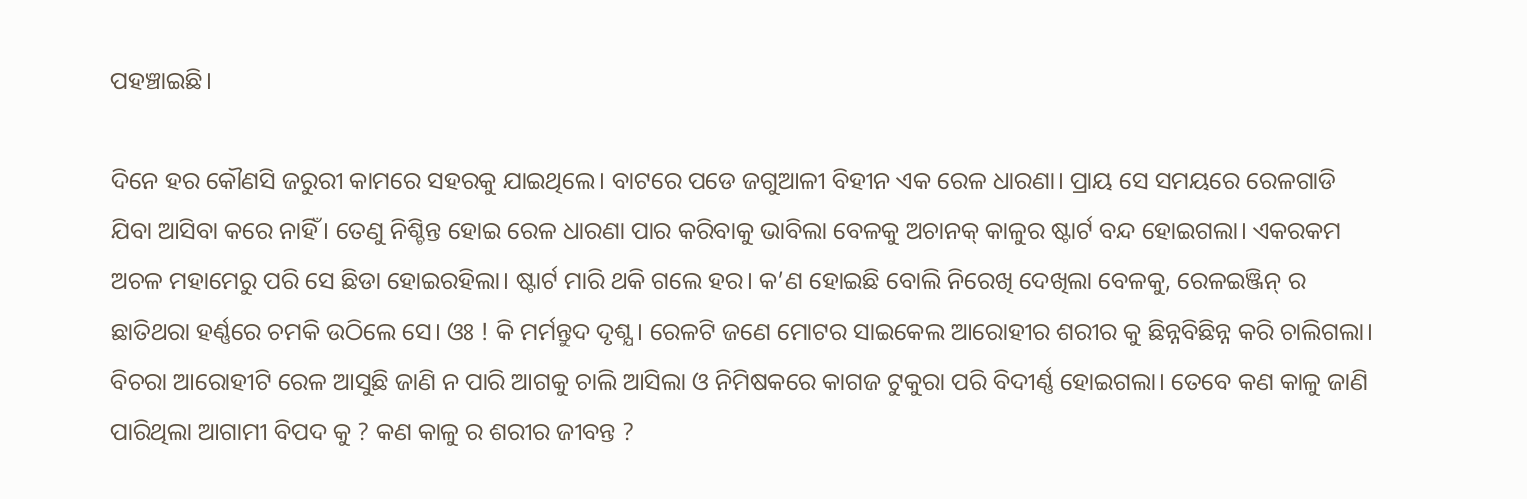ପହଞ୍ଚାଇଛି।

ଦିନେ ହର କୌଣସି ଜରୁରୀ କାମରେ ସହରକୁ ଯାଇଥିଲେ। ବାଟରେ ପଡେ ଜଗୁଆଳୀ ବିହୀନ ଏକ ରେଳ ଧାରଣା। ପ୍ରାୟ ସେ ସମୟରେ ରେଳଗାଡି ଯିବା ଆସିବା କରେ ନାହିଁ। ତେଣୁ ନିଶ୍ଚିନ୍ତ ହୋଇ ରେଳ ଧାରଣା ପାର କରିବାକୁ ଭାବିଲା ବେଳକୁ ଅଚାନକ୍ କାଳୁର ଷ୍ଟାର୍ଟ ବନ୍ଦ ହୋଇଗଲା। ଏକରକମ ଅଚଳ ମହାମେରୁ ପରି ସେ ଛିଡା ହୋଇରହିଲା। ଷ୍ଟାର୍ଟ ମାରି ଥକି ଗଲେ ହର। କ’ଣ ହୋଇଛି ବୋଲି ନିରେଖି ଦେଖିଲା ବେଳକୁ, ରେଳଇଞ୍ଜିନ୍ ର ଛାତିଥରା ହର୍ଣ୍ଣରେ ଚମକି ଉଠିଲେ ସେ। ଓଃ ! କି ମର୍ମନ୍ତୁଦ ଦୃଶ୍ଯ। ରେଳଟି ଜଣେ ମୋଟର ସାଇକେଲ ଆରୋହୀର ଶରୀର କୁ ଛିନ୍ନବିଛିନ୍ନ କରି ଚାଲିଗଲା। ବିଚରା ଆରୋହୀଟି ରେଳ ଆସୁଛି ଜାଣି ନ ପାରି ଆଗକୁ ଚାଲି ଆସିଲା ଓ ନିମିଷକରେ କାଗଜ ଟୁକୁରା ପରି ବିଦୀର୍ଣ୍ଣ ହୋଇଗଲା। ତେବେ କଣ କାଳୁ ଜାଣି ପାରିଥିଲା ଆଗାମୀ ବିପଦ କୁ ? କଣ କାଳୁ ର ଶରୀର ଜୀବନ୍ତ ?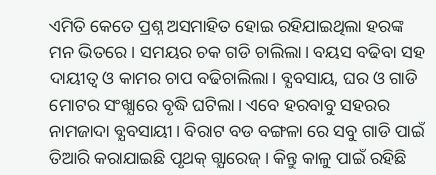ଏମିତି କେତେ ପ୍ରଶ୍ନ ଅସମାହିତ ହୋଇ ରହିଯାଇଥିଲା ହରଙ୍କ ମନ ଭିତରେ। ସମୟର ଚକ ଗଡି ଚାଲିଲା। ବୟସ ବଢିବା ସହ ଦାୟୀତ୍ବ ଓ କାମର ଚାପ ବଢିଚାଲିଲା। ବ୍ଯବସାୟ, ଘର ଓ ଗାଡି ମୋଟର ସଂଖ୍ଯାରେ ବୃଦ୍ଧି ଘଟିଲା। ଏବେ ହରବାବୁ ସହରର ନାମଜାଦା ବ୍ଯବସାୟୀ। ବିରାଟ ବଡ ବଙ୍ଗଳା ରେ ସବୁ ଗାଡି ପାଇଁ ତିଆରି କରାଯାଇଛି ପୃଥକ୍ ଗ୍ଯାରେଜ୍। କିନ୍ତୁ କାଳୁ ପାଇଁ ରହିଛି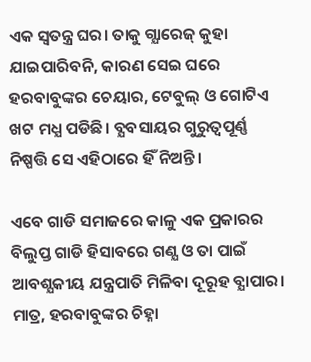ଏକ ସ୍ବତନ୍ତ୍ର ଘର। ତାକୁ ଗ୍ଯାରେଜ୍ କୁହା ଯାଇପାରିବନି, କାରଣ ସେଇ ଘରେ ହରବାବୁଙ୍କର ଚେୟାର, ଟେବୁଲ୍ ଓ ଗୋଟିଏ ଖଟ ମଧ୍ଯ ପଡିଛି। ବ୍ଯବସାୟର ଗୁରୁତ୍ବପୂର୍ଣ୍ଣ ନିଷ୍ପତ୍ତି ସେ ଏହିଠାରେ ହିଁ ନିଅନ୍ତି।

ଏବେ ଗାଡି ସମାଜରେ କାଳୁ ଏକ ପ୍ରକାରର ବିଲୁପ୍ତ ଗାଡି ହିସାବରେ ଗଣ୍ଯ ଓ ତା ପାଇଁ ଆବଶ୍ଯକୀୟ ଯନ୍ତ୍ରପାତି ମିଳିବା ଦୂରୂହ ବ୍ଯାପାର। ମାତ୍ର, ହରବାବୁଙ୍କର ଚିହ୍ନା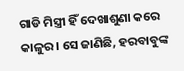ଗାଡି ମିସ୍ତ୍ରୀ ହିଁ ଦେଖାଶୁଣା କରେ କାଳୁର। ସେ ଜାଣିଛି, ହରବାବୁଙ୍କ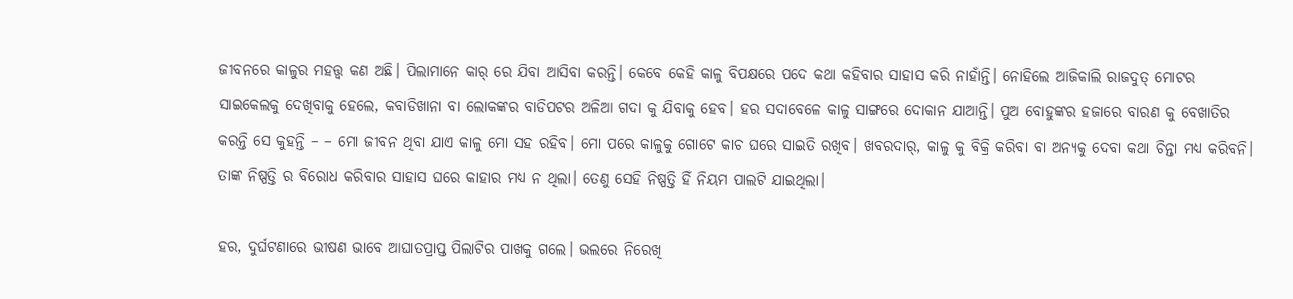ଜୀବନରେ କାଳୁର ମହତ୍ତ୍ବ କଣ ଅଛି। ପିଲାମାନେ କାର୍ ରେ ଯିବା ଆସିବା କରନ୍ତି। କେବେ କେହି କାଳୁ ବିପକ୍ଷରେ ପଦେ କଥା କହିବାର ସାହାସ କରି ନାହାଁନ୍ତି। ନୋହିଲେ ଆଜିକାଲି ରାଜଦୁତ୍ ମୋଟର ସାଇକେଲକୁ ଦେଖିବାକୁ ହେଲେ, କବାଡିଖାନା ବା ଲୋକଙ୍କର ବାଡିପଟର ଅଳିଆ ଗଦା କୁ ଯିବାକୁ ହେବ। ହର ସଦାବେଳେ କାଳୁ ସାଙ୍ଗରେ ଦୋକାନ ଯାଆନ୍ତି। ପୁଅ ବୋହୁଙ୍କର ହଜାରେ ବାରଣ କୁ ବେଖାତିର କରନ୍ତି ସେ କୁହନ୍ତି – – ମୋ ଜୀବନ ଥିବା ଯାଏ କାଳୁ ମୋ ସହ ରହିବ। ମୋ ପରେ କାଳୁକୁ ଗୋଟେ କାଚ ଘରେ ସାଇତି ରଖିବ। ଖବରଦାର୍, କାଳୁ କୁ ବିକ୍ରି କରିବା ବା ଅନ୍ଯକୁ ଦେବା କଥା ଚିନ୍ତା ମଧ୍ଯ କରିବନି। ତାଙ୍କ ନିଷ୍ପତ୍ତି ର ବିରୋଧ କରିବାର ସାହାସ ଘରେ କାହାର ମଧ୍ଯ ନ ଥିଲା। ତେଣୁ ସେହି ନିଷ୍ପତ୍ତି ହିଁ ନିୟମ ପାଲଟି ଯାଇଥିଲା।

ହର, ଦୁର୍ଘଟଣାରେ ଭୀଷଣ ଭାବେ ଆଘାତପ୍ରାପ୍ତ ପିଲାଟିର ପାଖକୁ ଗଲେ। ଭଲରେ ନିରେଖି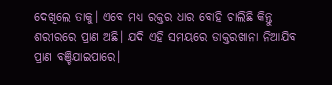ଦେଖିଲେ ତାକୁ। ଏବେ ମଧ୍ଯ ରକ୍ତର ଧାର ବୋହି ଚାଲିଛି କିନ୍ତୁ ଶରୀରରେ ପ୍ରାଣ ଅଛି। ଯଦି ଏହି ସମୟରେ ଡାକ୍ତରଖାନା ନିଆଯିବ ପ୍ରାଣ ବଞ୍ଚିଯାଇପାରେ।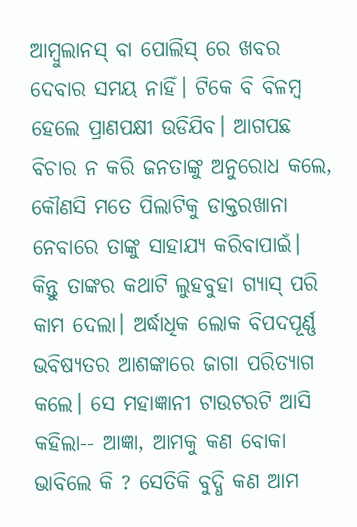ଆମ୍ବୁଲାନସ୍ ବା ପୋଲିସ୍ ରେ ଖବର ଦେବାର ସମୟ ନାହିଁ। ଟିକେ ବି ବିଳମ୍ବ ହେଲେ ପ୍ରାଣପକ୍ଷୀ ଉଡିଯିବ। ଆଗପଛ ବିଚାର ନ କରି ଜନତାଙ୍କୁ ଅନୁରୋଧ କଲେ, କୌଣସି ମତେ ପିଲାଟିକୁ ଡାକ୍ତରଖାନା ନେବାରେ ତାଙ୍କୁ ସାହାଯ୍ଯ କରିବାପାଇଁ। କିନ୍ତୁ ତାଙ୍କର କଥାଟି ଲୁହବୁହା ଗ୍ଯାସ୍ ପରି କାମ ଦେଲା। ଅର୍ଦ୍ଧାଧିକ ଲୋକ ବିପଦପୂର୍ଣ୍ଣ ଭବିଷ୍ଯତର ଆଶଙ୍କାରେ ଜାଗା ପରିତ୍ଯାଗ କଲେ। ସେ ମହାଜ୍ଞାନୀ ଟାଉଟରଟି ଆସି କହିଲା-- ଆଜ୍ଞା, ଆମକୁ କଣ ବୋକା ଭାବିଲେ କି ? ସେତିକି ବୁଦ୍ଧି କଣ ଆମ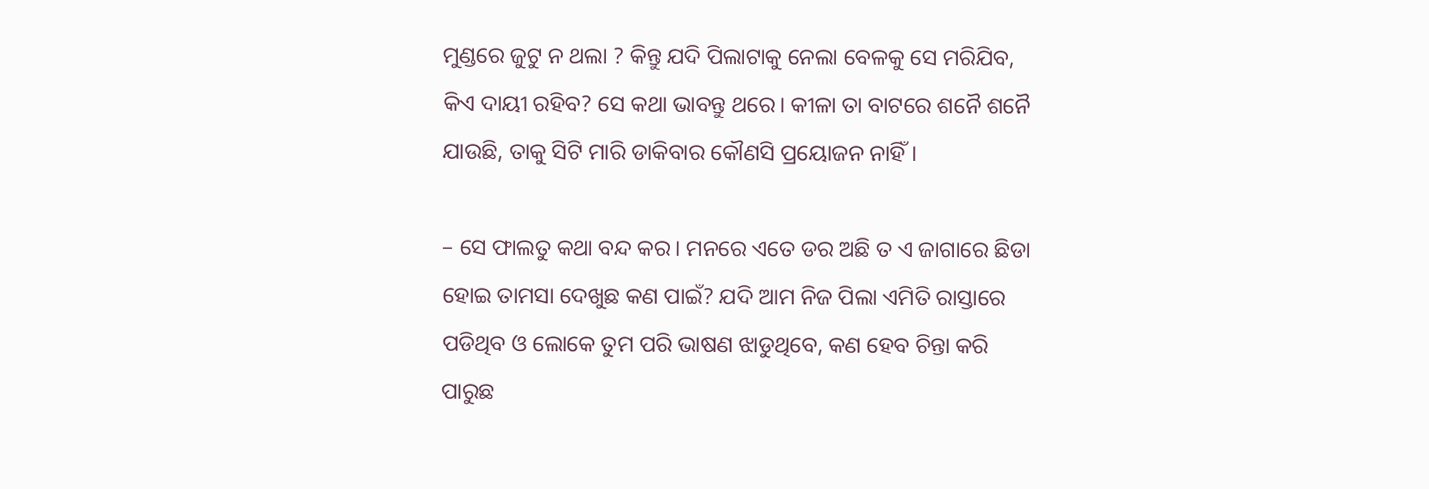ମୁଣ୍ଡରେ ଜୁଟୁ ନ ଥଲା ? କିନ୍ତୁ ଯଦି ପିଲାଟାକୁ ନେଲା ବେଳକୁ ସେ ମରିଯିବ, କିଏ ଦାୟୀ ରହିବ? ସେ କଥା ଭାବନ୍ତୁ ଥରେ। କୀଳା ତା ବାଟରେ ଶନୈ ଶନୈ ଯାଉଛି, ତାକୁ ସିଟି ମାରି ଡାକିବାର କୌଣସି ପ୍ରୟୋଜନ ନାହିଁ।

– ସେ ଫାଲତୁ କଥା ବନ୍ଦ କର। ମନରେ ଏତେ ଡର ଅଛି ତ ଏ ଜାଗାରେ ଛିଡା ହୋଇ ତାମସା ଦେଖୁଛ କଣ ପାଇଁ? ଯଦି ଆମ ନିଜ ପିଲା ଏମିତି ରାସ୍ତାରେ ପଡିଥିବ ଓ ଲୋକେ ତୁମ ପରି ଭାଷଣ ଝାଡୁଥିବେ, କଣ ହେବ ଚିନ୍ତା କରି ପାରୁଛ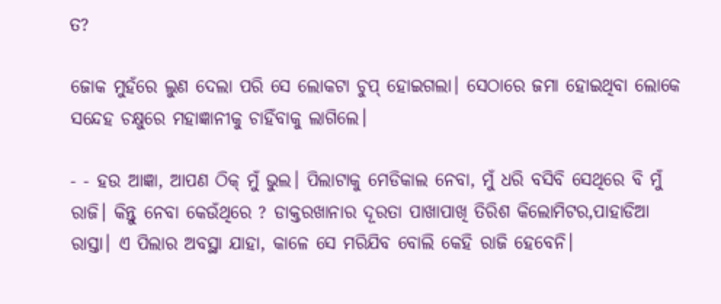ତ?

ଜୋକ ମୁହଁରେ ଲୁଣ ଦେଲା ପରି ସେ ଲୋକଟା ଚୁପ୍ ହୋଇଗଲା। ସେଠାରେ ଜମା ହୋଇଥିବା ଲୋକେ ସନ୍ଦେହ ଚକ୍ଷୁରେ ମହାଜ୍ଞାନୀକୁ ଚାହିଁବାକୁ ଲାଗିଲେ।

- - ହଉ ଆଜ୍ଞା, ଆପଣ ଠିକ୍ ମୁଁ ଭୁଲ। ପିଲାଟାକୁ ମେଡିକାଲ ନେବା, ମୁଁ ଧରି ବସିବି ସେଥିରେ ବି ମୁଁ ରାଜି। କିନ୍ତୁ ନେବା କେଉଁଥିରେ ? ଡାକ୍ତରଖାନାର ଦୂରତା ପାଖାପାଖି ତିରିଶ କିଲୋମିଟର,ପାହାଡିଆ ରାସ୍ତା। ଏ ପିଲାର ଅବସ୍ଥା ଯାହା, କାଳେ ସେ ମରିଯିବ ବୋଲି କେହି ରାଜି ହେବେନି।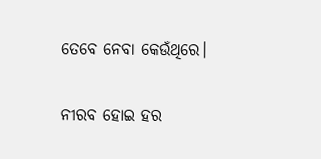ତେବେ ନେବା କେଉଁଥିରେ।

ନୀରବ ହୋଇ ହର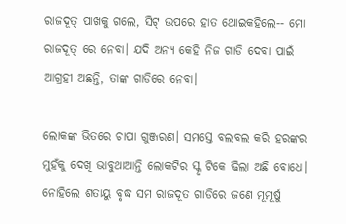ରାଜଦୂତ୍ ପାଖକୁ ଗଲେ, ସିଟ୍ ଉପରେ ହାତ ଥୋଇକହିଲେ-- ମୋ ରାଜଦୂତ୍ ରେ ନେବା। ଯଦି ଅନ୍ଯ କେହି ନିଜ ଗାଡି ଦେବା ପାଇଁ ଆଗ୍ରହୀ ଅଛନ୍ତି, ତାଙ୍କ ଗାଡିରେ ନେବା।

ଲୋକଙ୍କ ଭିତରେ ଚାପା ଗୁଞ୍ଜରଣ। ସମସ୍ତେ ବଲବଲ କରି ହରଙ୍କର ମୁହଁକୁ ଦେଖି ଭାବୁଥାଆନ୍ତି ଲୋକଟିର ସ୍କୃ ଟିକେ ଢିଲା ଅଛି ବୋଧେ। ନୋହିଲେ ଶତାୟୁ ବୃଦ୍ଧ ସମ ରାଜଦୂତ ଗାଡିରେ ଜଣେ ମୂମୂର୍ଷୁ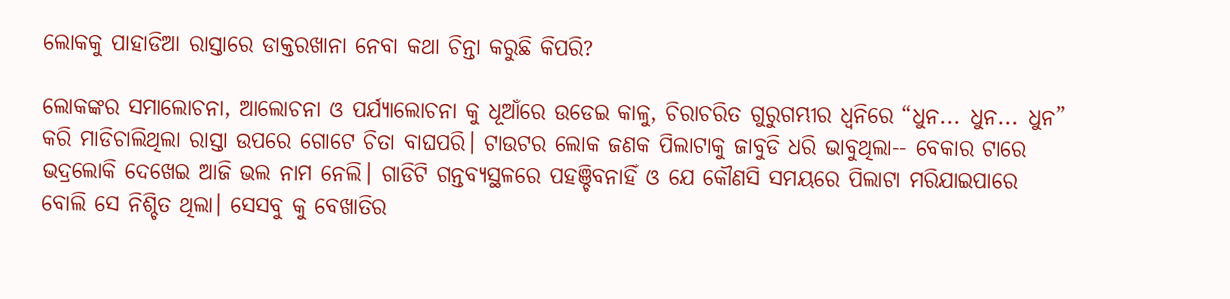ଲୋକକୁ ପାହାଡିଆ ରାସ୍ତାରେ ଡାକ୍ତରଖାନା ନେବା କଥା ଚିନ୍ତା କରୁଛି କିପରି?

ଲୋକଙ୍କର ସମାଲୋଚନା, ଆଲୋଚନା ଓ ପର୍ଯ୍ଯାଲୋଚନା କୁ ଧୂଆଁରେ ଉଡେଇ କାଳୁ, ଚିରାଚରିତ ଗୁରୁଗମ୍ଭୀର ଧ୍ବନିରେ “ଧୁନ... ଧୁନ... ଧୁନ” କରି ମାଡିଚାଲିଥିଲା ରାସ୍ତା ଉପରେ ଗୋଟେ ଚିତା ବାଘପରି। ଟାଉଟର ଲୋକ ଜଣକ ପିଲାଟାକୁ ଜାବୁଡି ଧରି ଭାବୁଥିଲା-- ବେକାର ଟାରେ ଭଦ୍ରଲୋକି ଦେଖେଇ ଆଜି ଭଲ ନାମ ନେଲି। ଗାଡିଟି ଗନ୍ତବ୍ଯସ୍ଥଳରେ ପହଞ୍ଚିବନାହିଁ ଓ ଯେ କୌଣସି ସମୟରେ ପିଲାଟା ମରିଯାଇପାରେ ବୋଲି ସେ ନିଶ୍ଚିତ ଥିଲା। ସେସବୁ କୁ ବେଖାତିର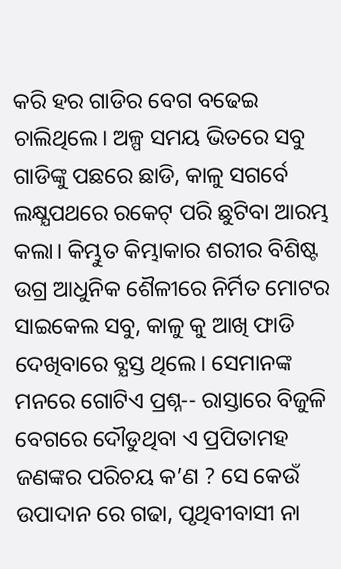କରି ହର ଗାଡିର ବେଗ ବଢେଇ ଚାଲିଥିଲେ। ଅଳ୍ପ ସମୟ ଭିତରେ ସବୁ ଗାଡିଙ୍କୁ ପଛରେ ଛାଡି, କାଳୁ ସଗର୍ବେ ଲକ୍ଷ୍ଯପଥରେ ରକେଟ୍ ପରି ଛୁଟିବା ଆରମ୍ଭ କଲା। କିମ୍ଭୁତ କିମ୍ଭାକାର ଶରୀର ବିଶିଷ୍ଟ ଉଗ୍ର ଆଧୁନିକ ଶୈଳୀରେ ନିର୍ମିତ ମୋଟର ସାଇକେଲ ସବୁ, କାଳୁ କୁ ଆଖି ଫାଡି ଦେଖିବାରେ ବ୍ଯସ୍ତ ଥିଲେ। ସେମାନଙ୍କ ମନରେ ଗୋଟିଏ ପ୍ରଶ୍ନ-- ରାସ୍ତାରେ ବିଜୁଳି ବେଗରେ ଦୌଡୁଥିବା ଏ ପ୍ରପିତାମହ ଜଣଙ୍କର ପରିଚୟ କ’ଣ ? ସେ କେଉଁ ଉପାଦାନ ରେ ଗଢା, ପୃଥିବୀବାସୀ ନା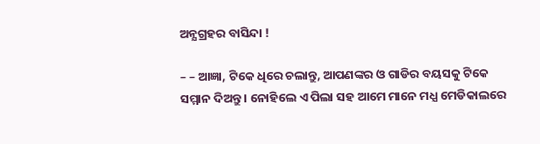ଅନ୍ଯଗ୍ରହର ବାସିନ୍ଦା !

– – ଆଜ୍ଞା, ଟିକେ ଧିରେ ଚଲାନ୍ତୁ, ଆପଣଙ୍କର ଓ ଗାଡିର ବୟସକୁ ଟିକେ ସମ୍ମାନ ଦିଅନ୍ତୁ । ନୋହିଲେ ଏ ପିଲା ସହ ଆମେ ମାନେ ମଧ୍ଯ ମେଡିକାଲରେ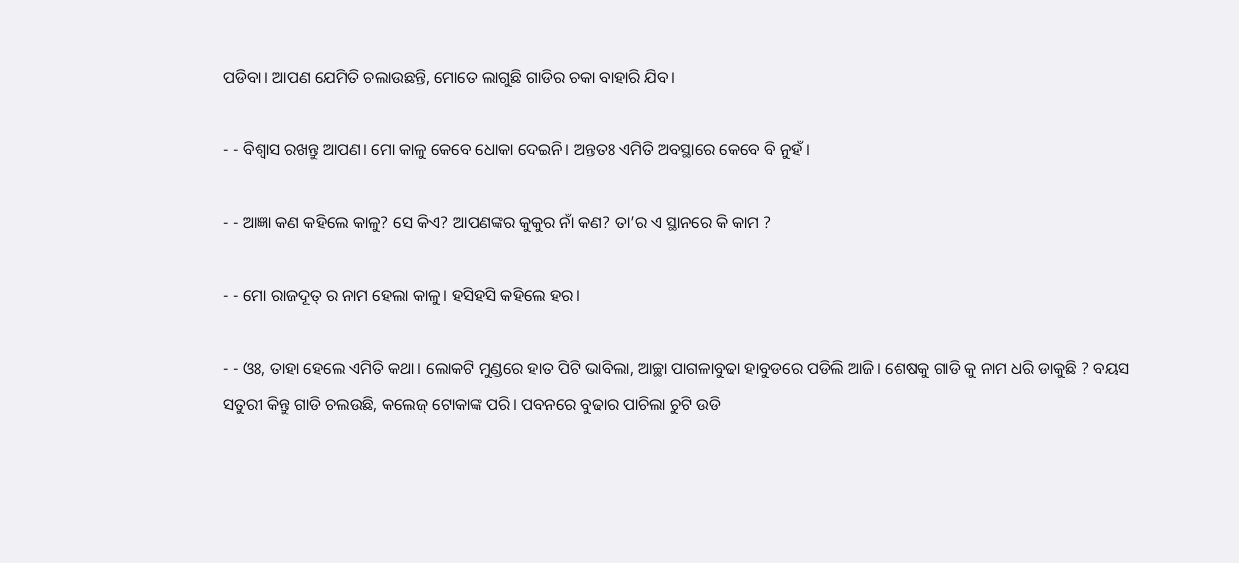ପଡିବା। ଆପଣ ଯେମିତି ଚଲାଉଛନ୍ତି, ମୋତେ ଲାଗୁଛି ଗାଡିର ଚକା ବାହାରି ଯିବ।

- - ବିଶ୍ବାସ ରଖନ୍ତୁ ଆପଣ। ମୋ କାଳୁ କେବେ ଧୋକା ଦେଇନି। ଅନ୍ତତଃ ଏମିତି ଅବସ୍ଥାରେ କେବେ ବି ନୁହଁ।

- - ଆଜ୍ଞା କଣ କହିଲେ କାଳୁ? ସେ କିଏ? ଆପଣଙ୍କର କୁକୁର ନାଁ କଣ? ତା’ର ଏ ସ୍ଥାନରେ କି କାମ ?

- - ମୋ ରାଜଦୂତ୍ ର ନାମ ହେଲା କାଳୁ। ହସିହସି କହିଲେ ହର।

- - ଓଃ, ତାହା ହେଲେ ଏମିତି କଥା। ଲୋକଟି ମୁଣ୍ଡରେ ହାତ ପିଟି ଭାବିଲା, ଆଚ୍ଛା ପାଗଳାବୁଢା ହାବୁଡରେ ପଡିଲି ଆଜି। ଶେଷକୁ ଗାଡି କୁ ନାମ ଧରି ଡାକୁଛି ? ବୟସ ସତୁରୀ କିନ୍ତୁ ଗାଡି ଚଲଉଛି, କଲେଜ୍ ଟୋକାଙ୍କ ପରି। ପବନରେ ବୁଢାର ପାଚିଲା ଚୁଟି ଉଡି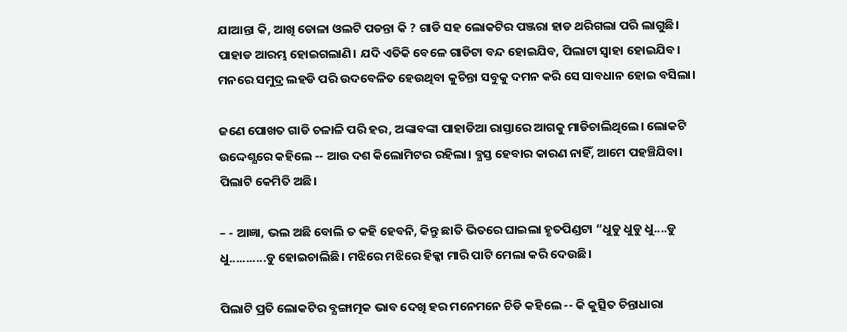ଯାଆନ୍ତା କି, ଆଖି ଡୋଳା ଓଲଟି ପଡନ୍ତା କି ? ଗାଡି ସହ ଲୋକଟିର ପଞ୍ଜରା ହାଡ ଥରିଗଲା ପରି ଲାଗୁଛି। ପାହାଡ ଆରମ୍ଭ ହୋଇଗଲାଣି। ଯଦି ଏତିକି ବେଳେ ଗାଡିଟା ବନ୍ଦ ହୋଇଯିବ, ପିଲାଟା ସ୍ବାହା ହୋଇଯିବ। ମନରେ ସମୁଦ୍ର ଲହଡି ପରି ଉଦବେଳିତ ହେଉଥିବା କୁଚିନ୍ତା ସବୁକୁ ଦମନ କରି ସେ ସାବଧାନ ହୋଇ ବସିଲା।

ଜଣେ ପୋଖତ ଗାଡି ଚଳାଳି ପରି ହର, ଅଙ୍କାବଙ୍କା ପାହାଡିଆ ରାସ୍ତାରେ ଆଗକୁ ମାଡିଚାଲିଥିଲେ। ଲୋକଟି ଉଦ୍ଦେଶ୍ଯରେ କହିଲେ -- ଆଉ ଦଶ କିଲୋମିଟର ରହିଲା। ବ୍ଯସ୍ତ ହେବାର କାରଣ ନାହିଁ, ଆମେ ପହଞ୍ଚିଯିବା। ପିଲାଟି କେମିତି ଅଛି।

– - ଆଜ୍ଞା, ଭଲ ଅଛି ବୋଲି ତ କହି ହେବନି, କିନ୍ତୁ ଛାତି ଭିତରେ ଘାଇଲା ହୃତପିଣ୍ଡଟା “ଧୁଡୁ ଧୁଡୁ ଧୁ....ଡୁ ଧୁ...........ଡୁ ହୋଇଚାଲିଛି। ମଝିରେ ମଝିରେ ହିକ୍କା ମାରି ପାଟି ମେଲା କରି ଦେଉଛି।

ପିଲାଟି ପ୍ରତି ଲୋକଟିର ବ୍ଯଙ୍ଗାତ୍ମକ ଭାବ ଦେଖି ହର ମନେମନେ ଚିଡି କହିଲେ -- କି କୁତ୍ସିତ ଚିନ୍ତାଧାରା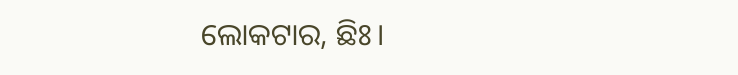ଲୋକଟାର, ଛିଃ।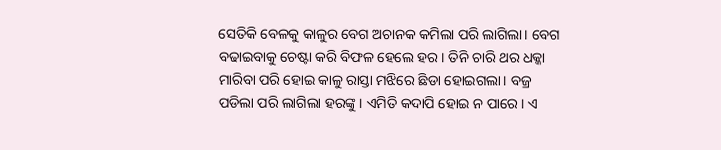ସେତିକି ବେଳକୁ କାଳୁର ବେଗ ଅଚାନକ କମିଲା ପରି ଲାଗିଲା। ବେଗ ବଢାଇବାକୁ ଚେଷ୍ଟା କରି ବିଫଳ ହେଲେ ହର। ତିନି ଚାରି ଥର ଧକ୍କା ମାରିବା ପରି ହୋଇ କାଳୁ ରାସ୍ତା ମଝିରେ ଛିଡା ହୋଇଗଲା। ବଜ୍ର ପଡିଲା ପରି ଲାଗିଲା ହରଙ୍କୁ। ଏମିତି କଦାପି ହୋଇ ନ ପାରେ। ଏ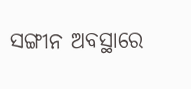ସଙ୍ଗୀନ ଅବସ୍ଥାରେ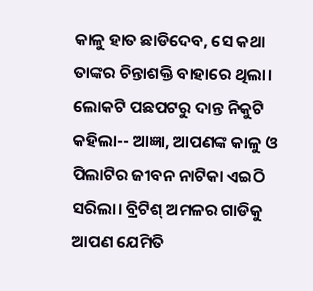କାଳୁ ହାତ ଛାଡିଦେବ, ସେ କଥା ତାଙ୍କର ଚିନ୍ତାଶକ୍ତି ବାହାରେ ଥିଲା। ଲୋକଟି ପଛପଟରୁ ଦାନ୍ତ ନିକୁଟି କହିଲା-- ଆଜ୍ଞା, ଆପଣଙ୍କ କାଳୁ ଓ ପିଲାଟିର ଜୀବନ ନାଟିକା ଏଇଠି ସରିଲା। ବ୍ରିଟିଶ୍ ଅମଳର ଗାଡିକୁ ଆପଣ ଯେମିତି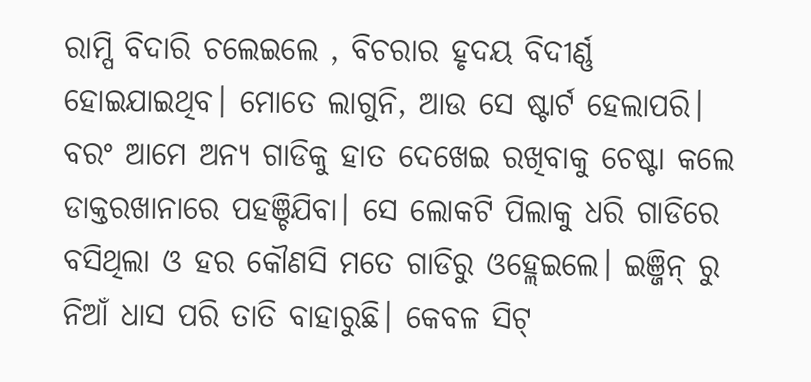ରାମ୍ପି ବିଦାରି ଚଲେଇଲେ , ବିଚରାର ହୃଦୟ ବିଦୀର୍ଣ୍ଣ ହୋଇଯାଇଥିବ। ମୋତେ ଲାଗୁନି, ଆଉ ସେ ଷ୍ଟାର୍ଟ ହେଲାପରି। ବରଂ ଆମେ ଅନ୍ଯ ଗାଡିକୁ ହାତ ଦେଖେଇ ରଖିବାକୁ ଚେଷ୍ଟା କଲେ ଡାକ୍ତରଖାନାରେ ପହଞ୍ଚିଯିବା। ସେ ଲୋକଟି ପିଲାକୁ ଧରି ଗାଡିରେ ବସିଥିଲା ଓ ହର କୌଣସି ମତେ ଗାଡିରୁ ଓହ୍ଲେଇଲେ। ଇଞ୍ଜିନ୍ ରୁ ନିଆଁ ଧାସ ପରି ତାତି ବାହାରୁଛି। କେବଳ ସିଟ୍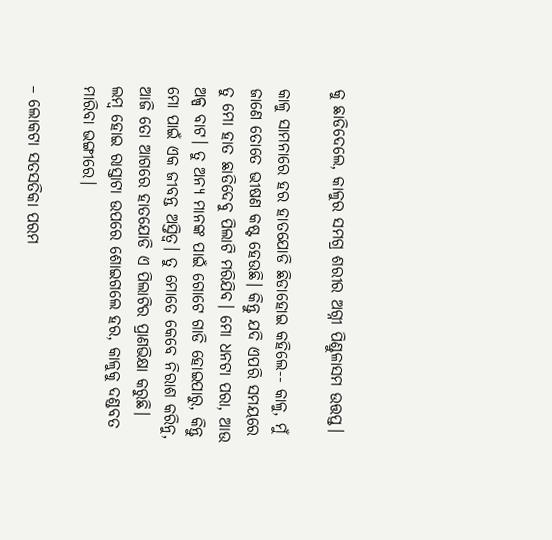କୁ ଛାଡିଦେଲେ, କାଳୁର ସମଗ୍ର ଶରୀର ଅଗ୍ନୀ ପିଣ୍ଡୁଳାସମ ଉତ୍ତପ୍ତ।

କାଳୁ ସାମନାରେ ହର ହାତଯୋଡି ଛିଡାହୋଇ କହିଲେ-- କାଳୁ, ମୁଁ ଜାଣେ ତୋତେ ଭୀଷଣ କଷ୍ଟ ହେଉଛି। କିନ୍ତୁ ଯଦି ଏପରି ସମୟରେ ତୁ ମୋ ହାତ ଛାଡିଦେବୁ ପିଲାଟି ମରିଯିବ। ମୋ ଧନଟା ପରା, ଆଉ ଅଳ୍ପ ବାଟ। ତୁ ଅନ୍ଯ ମାନଙ୍କ ପାଇଁ ଗୋଟେ ଗାଡି ହୋଇପାରୁ, କିନ୍ତୁ ମୋ ପାଇଁ ଏକ ଜୀବନ୍ତ ଅସ୍ତିତ୍ବ। ତୁ ମୋତେ କେବେ ନିରାଶ କରିନୁ, ଆଜି ତୋ ଆଗରେ ହାତଯୋଡି ଏ ପିଲାଟିର ପ୍ରାଣଭିକ୍ଷା କରୁଛି। ଲମ୍ବ ହୋଇ ରାସ୍ତାଟା ଉପରେ ଶୋଇଗଲେ ହର, କାଳୁକୁ ଦଣ୍ଡବତ ମାରିବା ଭଙ୍ଗୀରେ।

– ଲୋକଟା ସତସତିକା ପରମ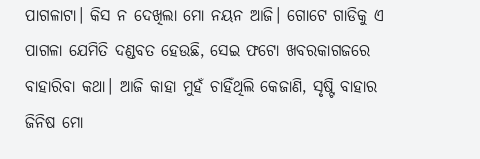ପାଗଳାଟା। କିସ ନ ଦେଖିଲା ମୋ ନୟନ ଆଜି। ଗୋଟେ ଗାଡିକୁ ଏ ପାଗଳା ଯେମିତି ଦଣ୍ଡବତ ହେଉଛି, ସେଇ ଫଟୋ ଖବରକାଗଜରେ ବାହାରିବା କଥା। ଆଜି କାହା ମୁହଁ ଚାହିଁଥିଲି କେଜାଣି, ସୃଷ୍ଟି ବାହାର ଜିନିଷ ମୋ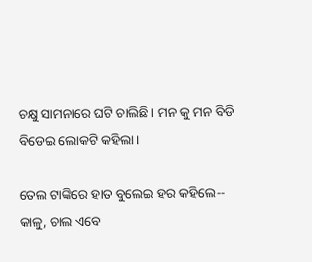ଚକ୍ଷୁ ସାମନାରେ ଘଟି ଚାଲିଛି। ମନ କୁ ମନ ବିଡି ବିଡେଇ ଲୋକଟି କହିଲା।

ତେଲ ଟାଙ୍କିରେ ହାତ ବୁଲେଇ ହର କହିଲେ-- କାଳୁ, ଚାଲ ଏବେ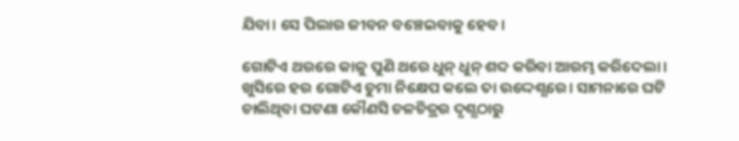ଯିବା। ସେ ପିଲାର ଜୀବନ ବଞ୍ଚେଇବାକୁ ହେବ।

ଗୋଟିଏ ଥରରେ କାଳୁ ପୁଣି ଥରେ ଧୁନ୍ ଧୁନ୍ ଶବ୍ଦ କରିବା ଆରମ୍ଭ କରିଦେଲା। ଖୁସିରେ ହର ଗୋଟିଏ ଚୁମା ନିକ୍ଷେପ କଲେ ତା ଉଦ୍ଦେଶ୍ଯରେ। ସାମନାରେ ଘଟି ଚାଲିଥିବା ଘଟଣା କୌଣସି ଚଳଚିତ୍ରର ଦୃଶ୍ଯଠାରୁ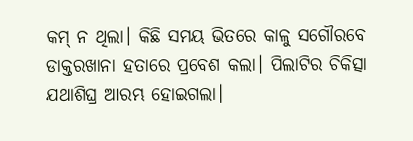କମ୍ ନ ଥିଲା। କିଛି ସମୟ ଭିତରେ କାଳୁ ସଗୌରବେ ଡାକ୍ତରଖାନା ହତାରେ ପ୍ରବେଶ କଲା। ପିଲାଟିର ଚିକିତ୍ସା ଯଥାଶିଘ୍ର ଆରମ୍ଭ ହୋଇଗଲା।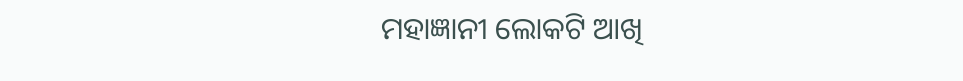ମହାଜ୍ଞାନୀ ଲୋକଟି ଆଖି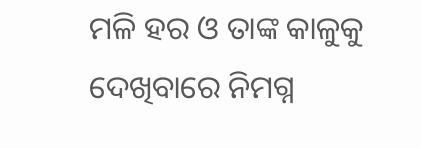ମଳି ହର ଓ ତାଙ୍କ କାଳୁକୁ ଦେଖିବାରେ ନିମଗ୍ନ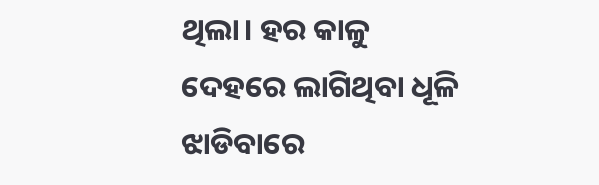ଥିଲା। ହର କାଳୁ ଦେହରେ ଲାଗିଥିବା ଧୂଳି ଝାଡିବାରେ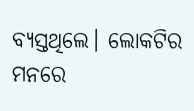ବ୍ଯସ୍ତଥିଲେ। ଲୋକଟିର ମନରେ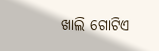ଖାଲି ଗୋଟିଏ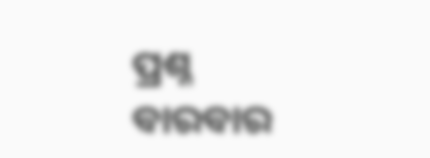ପ୍ରଶ୍ନ ବାରବାର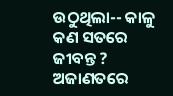ଉଠୁଥିଲା-- କାଳୁ କଣ ସତରେ ଜୀବନ୍ତ ? ଅଜାଣତରେ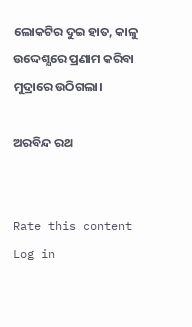ଲୋକଟିର ଦୁଇ ହାତ, କାଳୁ ଉଦ୍ଦେଶ୍ଯରେ ପ୍ରଣାମ କରିବା ମୁଦ୍ରାରେ ଉଠିଗଲା।

ଅରବିନ୍ଦ ରଥ


Rate this content
Log in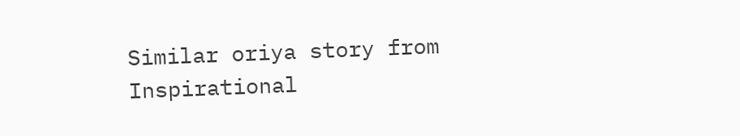Similar oriya story from Inspirational